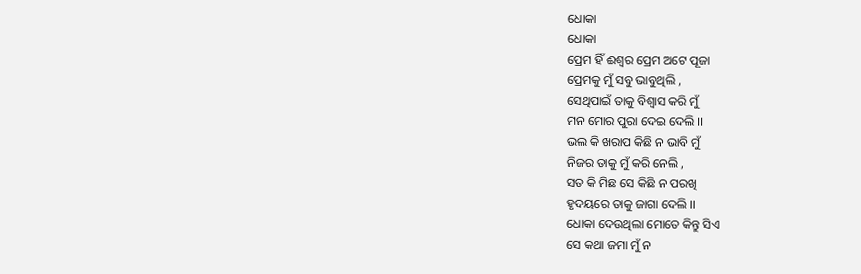ଧୋକା
ଧୋକା
ପ୍ରେମ ହିଁ ଈଶ୍ଵର ପ୍ରେମ ଅଟେ ପୂଜା
ପ୍ରେମକୁ ମୁଁ ସବୁ ଭାବୁଥିଲି ,
ସେଥିପାଇଁ ତାକୁ ବିଶ୍ଵାସ କରି ମୁଁ
ମନ ମୋର ପୁରା ଦେଇ ଦେଲି ।।
ଭଲ କି ଖରାପ କିଛି ନ ଭାବି ମୁଁ
ନିଜର ତାକୁ ମୁଁ କରି ନେଲି ,
ସତ କି ମିଛ ସେ କିଛି ନ ପରଖି
ହୃଦୟରେ ତାକୁ ଜାଗା ଦେଲି ।।
ଧୋକା ଦେଉଥିଲା ମୋତେ କିନ୍ତୁ ସିଏ
ସେ କଥା ଜମା ମୁଁ ନ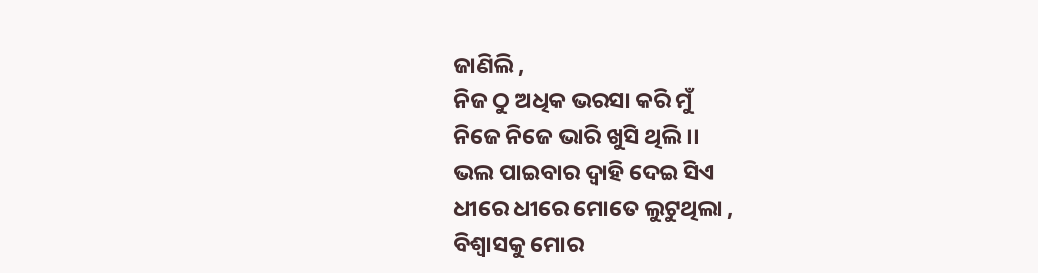ଜାଣିଲି ,
ନିଜ ଠୁ ଅଧିକ ଭରସା କରି ମୁଁ
ନିଜେ ନିଜେ ଭାରି ଖୁସି ଥିଲି ।।
ଭଲ ପାଇବାର ଦ୍ୱାହି ଦେଇ ସିଏ
ଧୀରେ ଧୀରେ ମୋତେ ଲୁଟୁଥିଲା ,
ବିଶ୍ୱାସକୁ ମୋର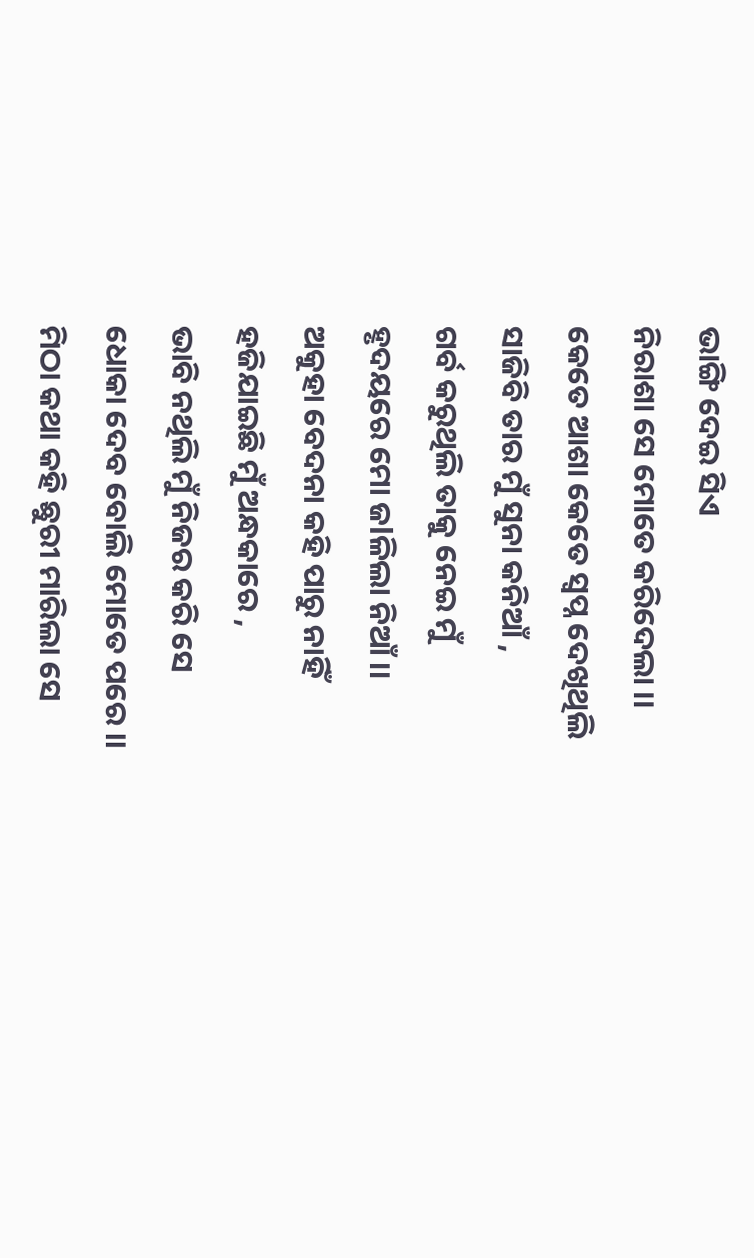ଭାଙ୍ଗି ଦେଇ ସିଏ
ନିରାଶା ସେ ମୋତେ କରିଦେଲା ।।
କେତେ ଆଶା କେତେ ସ୍ଵପ୍ନ ଦେଖିଥିଲି
ସାଜିବି ତାର ମୁଁ ସୁନା କନିଆଁ ,
ଗର୍ବ କରୁଥିଲି ତାକୁ ନେଇ ମୁଁ
ହୃଦୟରେ ମୋ ଜlଳିଲା ନିଆଁ ।।
ଅକୁହା ବେଦନା କହି ପାରୁ ନାହିଁ
ହଜିଯାଇଛି ମୁଁ ଅନ୍ଧକାରେ ,
ଭାବି ନଥିଲି ମୁଁ ନିଜର କରି ସେ
ଧୋକା ଦେବ ବୋଲି ମୋତେ ପରେ ।।
ମିଠା କଥା କହି ଛୁରୀ ମାରିଲା ସେ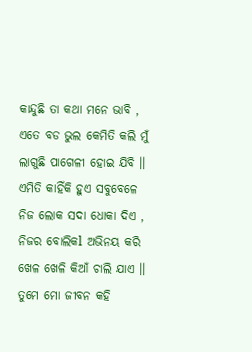କାନ୍ଦୁଛି ତା କଥା ମନେ ଭାବି ,
ଏତେ ବଡ ଭୁଲ କେମିତି କଲି ମୁଁ
ଲାଗୁଛି ପାଗେଳୀ ହୋଇ ଯିବି ।।
ଏମିତି କାହିଁକି ହୁଏ ସବୁବେଳେ
ନିଜ ଲୋକ ସଦା ଧୋକା ଦିଏ ,
ନିଜର ବୋଲିକl ଅଭିନୟ କରି
ଖେଳ ଖେଳି କିଆଁ ଚାଲି ଯାଏ ।।
ତୁମେ ମୋ ଜୀବନ କହି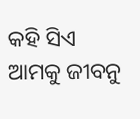କହି ସିଏ
ଆମକୁ ଜୀବନୁ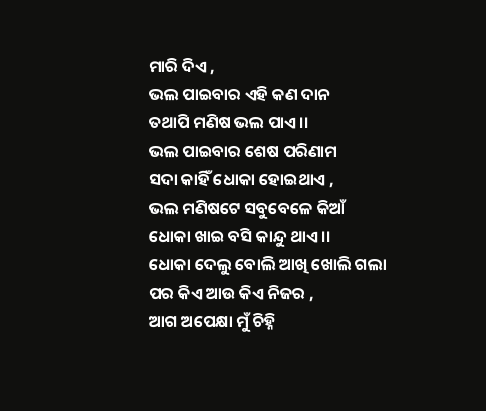ମାରି ଦିଏ ,
ଭଲ ପାଇବାର ଏହି କଣ ଦାନ
ତଥାପି ମଣିଷ ଭଲ ପାଏ ।।
ଭଲ ପାଇବାର ଶେଷ ପରିଣାମ
ସଦା କାହିଁ ଧୋକା ହୋଇଥାଏ ,
ଭଲ ମଣିଷଟେ ସବୁବେଳେ କିଆଁ
ଧୋକା ଖାଇ ବସି କାନ୍ଦୁ ଥାଏ ।।
ଧୋକା ଦେଲୁ ବୋଲି ଆଖି ଖୋଲି ଗଲା
ପର କିଏ ଆଉ କିଏ ନିଜର ,
ଆଗ ଅପେକ୍ଷା ମୁଁ ଚିହ୍ନି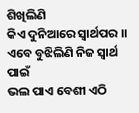ଶିଖିଲିଣି
କିଏ ଦୁନିଆରେ ସ୍ୱାର୍ଥପର ।।
ଏବେ ବୁଝିଲିଣି ନିଜ ସ୍ୱାର୍ଥ ପାଇଁ
ଭଲ ପାଏ ବେଶୀ ଏଠି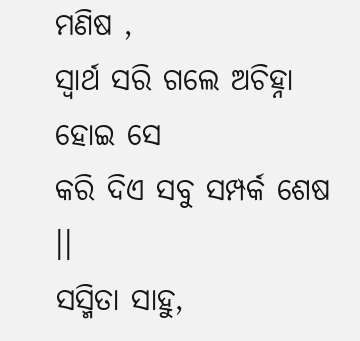ମଣିଷ ,
ସ୍ୱାର୍ଥ ସରି ଗଲେ ଅଚିହ୍ନା ହୋଇ ସେ
କରି ଦିଏ ସବୁ ସମ୍ପର୍କ ଶେଷ ।।
ସସ୍ମିତା ସାହୁ,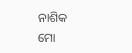ନାଶିକ
ମୋ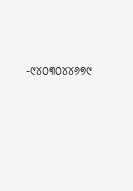-୯୪୦୩୦୪୪୬୭୯